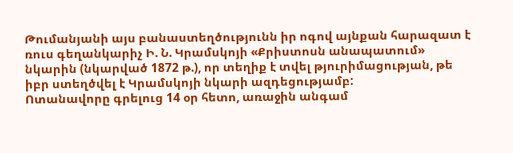Թումանյանի այս բանաստեղծությունն իր ոգով այնքան հարազատ է ռուս գեղանկարիչ Ի. Ն. Կրամսկոյի «Քրիստոսն անապատում» նկարին (նկարված 1872 թ.), որ տեղիք է տվել թյուրիմացության, թե իբր ստեղծվել է Կրամսկոյի նկարի ազդեցությամբ:
Ոտանավորը գրելուց 14 օր հետո, առաջին անգամ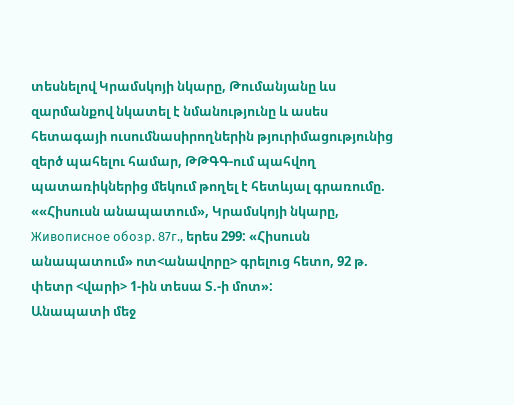տեսնելով Կրամսկոյի նկարը, Թումանյանը ևս զարմանքով նկատել է նմանությունը և ասես հետագայի ուսումնասիրողներին թյուրիմացությունից զերծ պահելու համար, ԹԹԳԳ-ում պահվող պատառիկներից մեկում թողել է հետևյալ գրառումը. ««Հիսուսն անապատում», Կրամսկոյի նկարը, Живописное обозр. 87г., երես 299: «Հիսուսն անապատում» ոտ<անավորը> գրելուց հետո, 92 թ. փետր <վարի> 1-ին տեսա Տ.-ի մոտ»:
Անապատի մեջ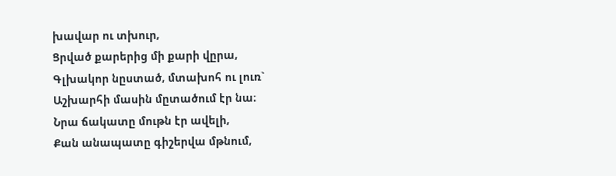խավար ու տխուր,
Ցրված քարերից մի քարի վըրա,
Գլխակոր նըստած, մտախոհ ու լուռ`
Աշխարհի մասին մըտածում էր նա։
Նրա ճակատը մութն էր ավելի,
Քան անապատը գիշերվա մթնում,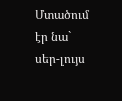Մտածում էր նա` սեր-լույս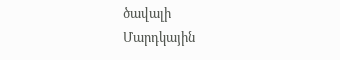ծավալի
Մարդկային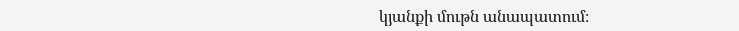կյանքի մութն անապատում։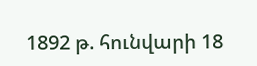1892 թ. հունվարի 18